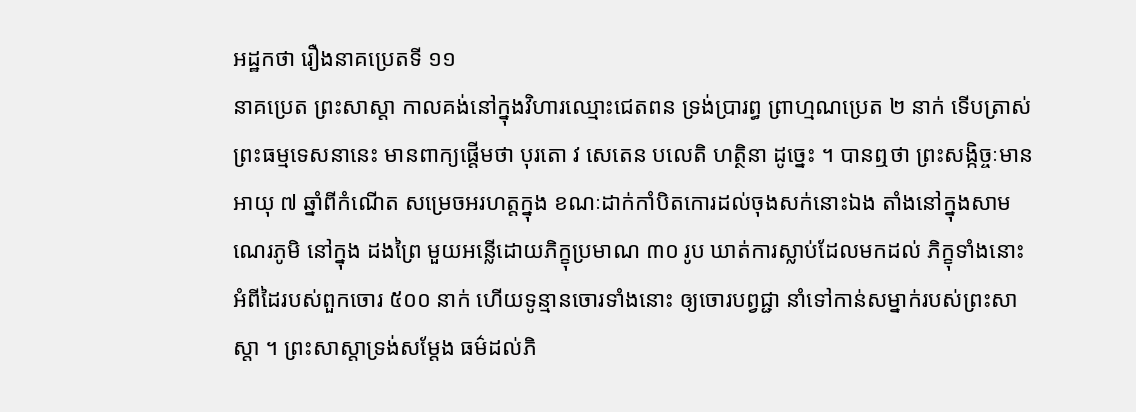អដ្ឋកថា រឿងនាគប្រេតទី ១១
នាគប្រេត ព្រះសាស្តា កាលគង់នៅក្នុងវិហារឈ្មោះជេតពន ទ្រង់ប្រារព្ធ ព្រាហ្មណប្រេត ២ នាក់ ទើបត្រាស់ព្រះធម្មទេសនានេះ មានពាក្យផ្តើមថា បុរតោ វ សេតេន បលេតិ ហត្ថិនា ដូច្នេះ ។ បានឮថា ព្រះសង្កិច្ចៈមានអាយុ ៧ ឆ្នាំពីកំណើត សម្រេចអរហត្តក្នុង ខណៈដាក់កាំបិតកោរដល់ចុងសក់នោះឯង តាំងនៅក្នុងសាមណេរភូមិ នៅក្នុង ដងព្រៃ មួយអន្លើដោយភិក្ខុប្រមាណ ៣០ រូប ឃាត់ការស្លាប់ដែលមកដល់ ភិក្ខុទាំងនោះអំពីដៃរបស់ពួកចោរ ៥០០ នាក់ ហើយទូន្មានចោរទាំងនោះ ឲ្យចោរបព្វជ្ជា នាំទៅកាន់សម្នាក់របស់ព្រះសាស្តា ។ ព្រះសាស្តាទ្រង់សម្តែង ធម៌ដល់ភិ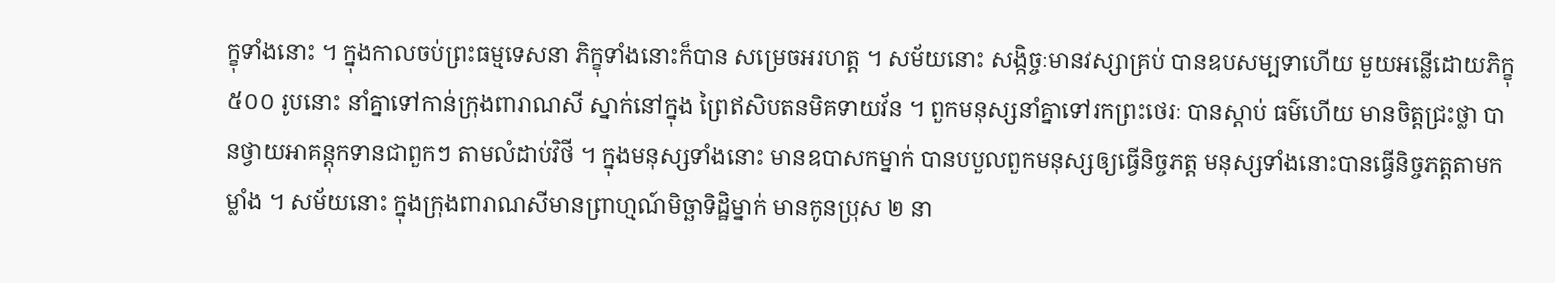ក្ខុទាំងនោះ ។ ក្នុងកាលចប់ព្រះធម្មទេសនា ភិក្ខុទាំងនោះក៏បាន សម្រេចអរហត្ត ។ សម័យនោះ សង្កិច្ចៈមានវស្សាគ្រប់ បានឧបសម្បទាហើយ មួយអន្លើដោយភិក្ខុ ៥០០ រូបនោះ នាំគ្នាទៅកាន់ក្រុងពារាណសី ស្នាក់នៅក្នុង ព្រៃឥសិបតនមិគទាយវ័ន ។ ពួកមនុស្សនាំគ្នាទៅរកព្រះថេរៈ បានស្តាប់ ធម៌ហើយ មានចិត្តជ្រះថ្លា បានថ្វាយអាគន្តុកទានជាពួកៗ តាមលំដាប់វិថី ។ ក្នុងមនុស្សទាំងនោះ មានឧបាសកម្នាក់ បានបបួលពួកមនុស្សឲ្យធ្វើនិច្ចភត្ត មនុស្សទាំងនោះបានធ្វើនិច្ចភត្តតាមកម្លាំង ។ សម័យនោះ ក្នុងក្រុងពារាណសីមានព្រាហ្មណ៍មិច្ឆាទិដ្ឋិម្នាក់ មានកូនប្រុស ២ នា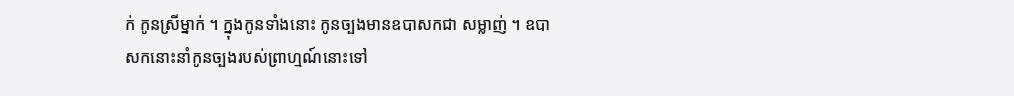ក់ កូនស្រីម្នាក់ ។ ក្នុងកូនទាំងនោះ កូនច្បងមានឧបាសកជា សម្លាញ់ ។ ឧបាសកនោះនាំកូនច្បងរបស់ព្រាហ្មណ៍នោះទៅ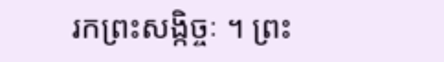រកព្រះសង្កិច្ចៈ ។ ព្រះ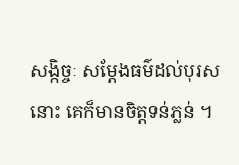សង្កិច្ចៈ សម្តែងធម៌ដល់បុរសនោះ គេក៏មានចិត្តទន់ភ្លន់ ។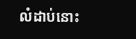លំដាប់នោះ